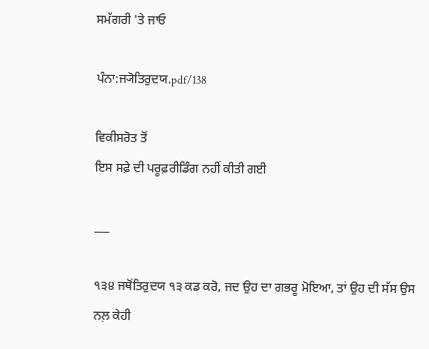ਸਮੱਗਰੀ 'ਤੇ ਜਾਓ

ਪੰਨਾ:ਜ੍ਯੋਤਿਰੁਦਯ.pdf/138

ਵਿਕੀਸਰੋਤ ਤੋਂ
ਇਸ ਸਫ਼ੇ ਦੀ ਪਰੂਫ਼ਰੀਡਿੰਗ ਨਹੀਂ ਕੀਤੀ ਗਈ

___

੧੩੪ ਜਥੋਂਤਿਰੁਦਯ ੧੩ ਕਡ ਕਰੋ, ਜਦ ਉਹ ਦਾ ਗਭਰੂ ਮੋਇਆ, ਤਾਂ ਉਹ ਦੀ ਸੱਸ ਉਸ ਨਲ਼ ਕੇਹੀ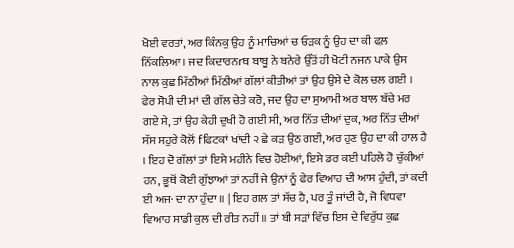ਖੋਈ ਵਰਤਾਂ, ਅਰ ਕਿੰਨਕੁ ਉਹ ਨੂੰ ਮਾਚਿਆਂ ਚ ਓੜਕ ਨੂੰ ਉਹ ਦਾ ਕੀ ਫਲ਼ ਨਿੱਕਲਿਆ। ਜਦ ਕਿਦਾਰਨrਥ ਬਾਬੂ ਨੇ ਬਨੇਰੇ ਉੱਤੋਂ ਹੀ ਖੋਟੀ ਨਜਨ ਪਾਕੇ ਉਸ ਨਾਲ ਕੁਛ ਮਿੱਠੀਆਂ ਮਿੱਠੀਆਂ ਗੱਲਾਂ ਕੀਤੀਆਂ ਤਾਂ ਉਹ ਉਸੇ ਦੇ ਕੋਲ ਚਲ ਗਈ । ਫੇਰ ਸੋਪੀ ਦੀ ਮਾਂ ਦੀ ਗੱਲ ਚੇਤੇ ਕਰੋ, ਜਦ ਉਹ ਦਾ ਸੁਆਮੀ ਅਰ ਬਾਲ ਬੱਚੇ ਮਰ ਗਏ ਸੇ, ਤਾਂ ਉਹ ਕੇਹੀ ਦੁਖੀ ਹੋ ਗਈ ਸੀ, ਅਰ ਨਿੱਤ ਦੀਆਂ ਦੁਕ, ਅਰ ਨਿੱਤ ਦੀਆਂ ਸੱਸ ਸਹੁਰੇ ਕੋਲੋਂ fਫਿਟਕਾਂ ਖਾਂਦੀ ੨ ਛੇ ਕੜ ਉਠ ਗਈ, ਅਰ ਹੁਣ ਉਹ ਦਾ ਕੀ ਹਾਲ ਹੈ । ਇਹ ਦੋ ਗੱਲਾਂ ਤਾਂ ਇਸੇ ਮਹੀਨੇ ਵਿਚ ਹੋਈਆਂ, ਇਸੇ ਡਰ ਕਈ ਪਹਿਲੇ ਹੋ ਚੁੱਕੀਆਂ ਹਨ, ਭੂਥੋਂ ਕੋਈ ਗੁੱਝਾਆਂ ਤਾਂ ਨਹੀਂ ਜੇ ਉਨਾਂ ਨੂੰ ਫੇਰ ਵਿਆਹ ਦੀ ਆਸ ਹੁੰਦੀ, ਤਾਂ ਕਦੀ ਈ ਅਜ· ਦਾ ਨਾ ਹੁੰਦਾ ॥ | ਇਹ ਗਲ ਤਾਂ ਸੱਚ ਹੈ, ਪਰ ਤੂੰ ਜਾਂਦੀ ਹੈ, ਜੋ ਵਿਧਵਾ ਵਿਆਹ ਸਾਡੀ ਕੁਲ ਦੀ ਰੀਤ ਨਹੀਂ ॥ ਤਾਂ ਬੀ ਸੜਾਂ ਵਿੱਚ ਇਸ ਦੇ ਵਿਰੁੱਧ ਕੁਛ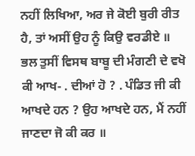ਨਹੀਂ ਲਿਖਿਆ, ਅਰ ਜੇ ਕੋਈ ਬੁਰੀ ਰੀਤ ਹੈ, ਤਾਂ ਅਸੀਂ ਉਹ ਨੂੰ ਕਿਉ ਵਰਡੀਏ ॥ ਭਲ ਤੁਸੀਂ ਵਿਸਥ ਬਾਬੂ ਦੀ ਮੰਗਣੀ ਦੇ ਵਖੋ ਕੀ ਆਖ- . ਦੀਆਂ ਹੋ ? . ਪੰਡਿਤ ਜੀ ਕੀ ਆਖਦੇ ਹਨ ? ਉਹ ਆਖਦੇ ਹਨ, ਮੈਂ ਨਹੀਂ ਜਾਣਦਾ ਜੋ ਕੀ ਕਰ ॥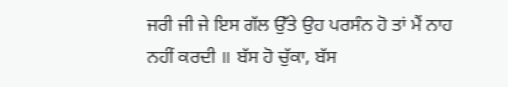ਜਰੀ ਜੀ ਜੇ ਇਸ ਗੱਲ ਉੱਤੇ ਉਹ ਪਰਸੰਨ ਹੋ ਤਾਂ ਮੈਂ ਨਾਹ ਨਹੀਂ ਕਰਦੀ ॥ ਬੱਸ ਹੋ ਚੁੱਕਾ, ਬੱਸ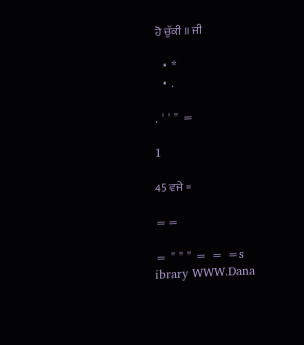ਹੋ ਚੁੱਕੀ ॥ ਜੀ

  • *
  • .

. ' ' " =

1

45 ਵਜੇ =

==

= " " " = = =s ibrary WWW.Dana